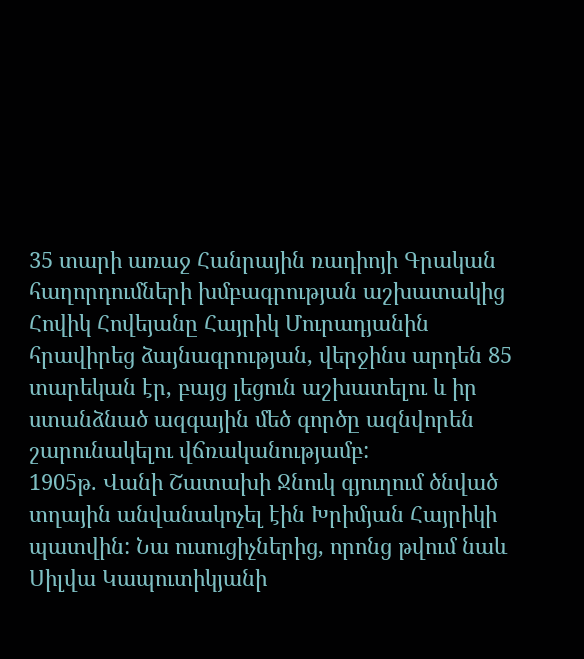35 տարի առաջ Հանրային ռադիոյի Գրական հաղորդումների խմբագրության աշխատակից Հովիկ Հովեյանը Հայրիկ Մուրադյանին հրավիրեց ձայնագրության, վերջինս արդեն 85 տարեկան էր, բայց լեցուն աշխատելու և իր ստանձնած ազգային մեծ գործը ազնվորեն շարունակելու վճռականությամբ:
1905թ. Վանի Շատախի Ջնուկ գյուղում ծնված տղային անվանակոչել էին Խրիմյան Հայրիկի պատվին: Նա ուսուցիչներից, որոնց թվում նաև Սիլվա Կապուտիկյանի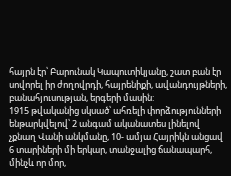հայրն էր՝ Բարունակ Կապուտիկյանը, շատ բան էր սովորել իր ժողովրդի, հայրենիքի, ավանդույթների, բանահյուսության, երգերի մասին:
1915 թվականից սկսած՝ ահռելի փորձությունների ենթարկվելով՝ 2 անգամ ականատես լինելով չքնաղ Վանի անկմանը, 10- ամյա Հայրիկն անցավ 6 տարիների մի երկար, տանջալից ճանապարհ, մինչև որ մոր,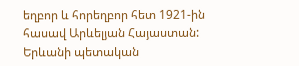եղբոր և հորեղբոր հետ 1921-ին հասավ Արևելյան Հայաստան:
Երևանի պետական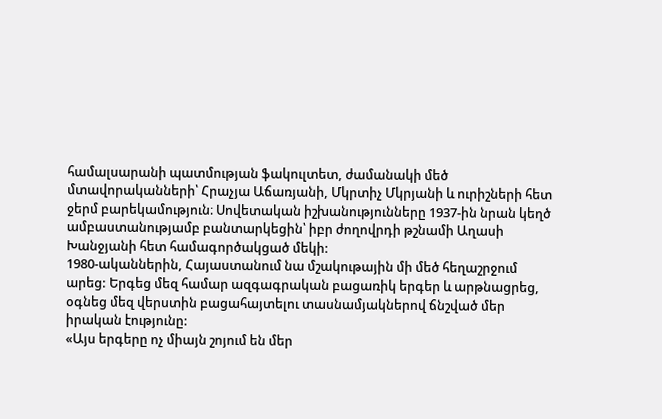համալսարանի պատմության ֆակուլտետ, ժամանակի մեծ մտավորականների՝ Հրաչյա Աճառյանի, Մկրտիչ Մկրյանի և ուրիշների հետ ջերմ բարեկամություն։ Սովետական իշխանությունները 1937-ին նրան կեղծ ամբաստանությամբ բանտարկեցին՝ իբր ժողովրդի թշնամի Աղասի Խանջյանի հետ համագործակցած մեկի:
1980-ականներին, Հայաստանում նա մշակութային մի մեծ հեղաշրջում արեց: Երգեց մեզ համար ազգագրական բացառիկ երգեր և արթնացրեց, օգնեց մեզ վերստին բացահայտելու տասնամյակներով ճնշված մեր իրական էությունը:
«Այս երգերը ոչ միայն շոյում են մեր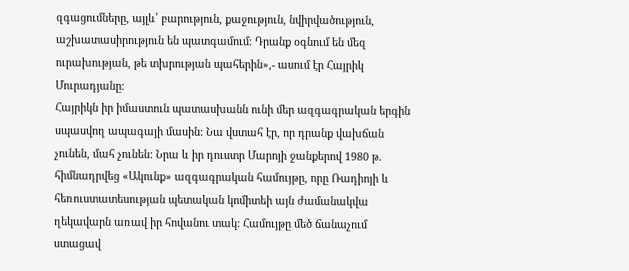զգացումները, այլև՝ բարություն, քաջություն, նվիրվածություն, աշխատասիրություն են պատգամում։ Դրանք օգնում են մեզ ուրախության, թե տխրության պահերին»,- ասում էր Հայրիկ Մուրադյանը։
Հայրիկն իր իմաստուն պատասխանն ունի մեր ազգագրական երգին սպասվող ապագայի մասին: Նա վստահ էր, որ դրանք վախճան չունեն, մահ չունեն: Նրա և իր դուստր Մարոյի ջանքերով 1980 թ. հիմնադրվեց «Ակունք» ազգագրական համույթը, որը Ռադիոյի և հեռուստատեսության պետական կոմիտեի այն ժամանակվա ղեկավարն առավ իր հովանու տակ: Համույթը մեծ ճանաչում ստացավ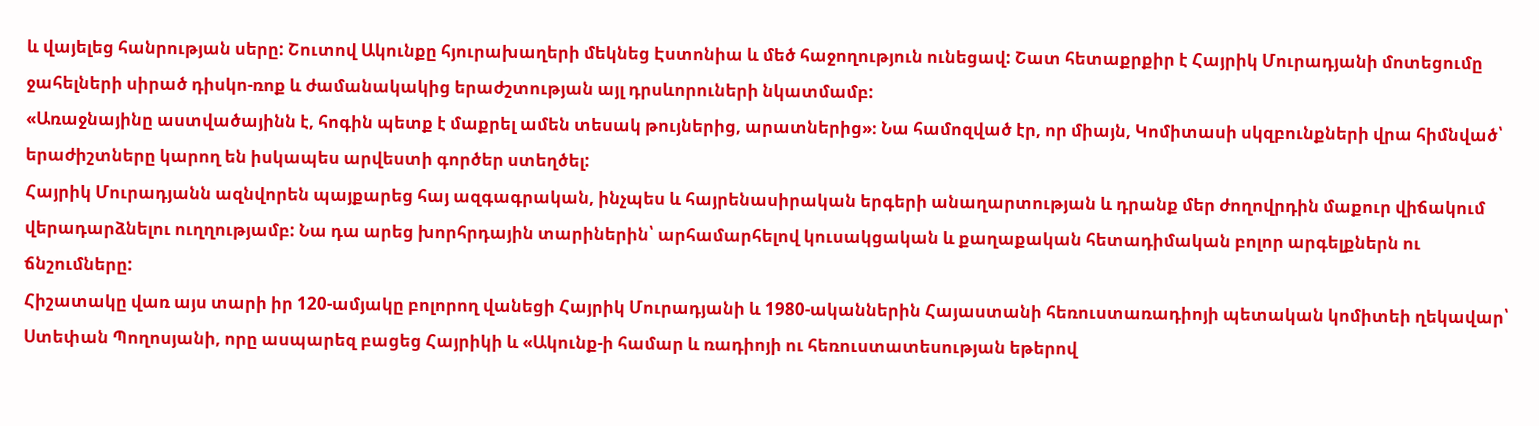և վայելեց հանրության սերը: Շուտով Ակունքը հյուրախաղերի մեկնեց Էստոնիա և մեծ հաջողություն ունեցավ: Շատ հետաքրքիր է Հայրիկ Մուրադյանի մոտեցումը ջահելների սիրած դիսկո-ռոք և ժամանակակից երաժշտության այլ դրսևորուների նկատմամբ:
«Առաջնայինը աստվածայինն է, հոգին պետք է մաքրել ամեն տեսակ թույներից, արատներից»։ Նա համոզված էր, որ միայն, Կոմիտասի սկզբունքների վրա հիմնված՝ երաժիշտները կարող են իսկապես արվեստի գործեր ստեղծել:
Հայրիկ Մուրադյանն ազնվորեն պայքարեց հայ ազգագրական, ինչպես և հայրենասիրական երգերի անաղարտության և դրանք մեր ժողովրդին մաքուր վիճակում վերադարձնելու ուղղությամբ: Նա դա արեց խորհրդային տարիներին՝ արհամարհելով կուսակցական և քաղաքական հետադիմական բոլոր արգելքներն ու ճնշումները:
Հիշատակը վառ այս տարի իր 120-ամյակը բոլորող վանեցի Հայրիկ Մուրադյանի և 1980-ականներին Հայաստանի հեռուստառադիոյի պետական կոմիտեի ղեկավար՝ Ստեփան Պողոսյանի, որը ասպարեզ բացեց Հայրիկի և «Ակունք-ի համար և ռադիոյի ու հեռուստատեսության եթերով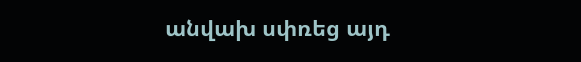անվախ սփռեց այդ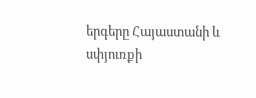երգերը Հայաստանի և սփյուռքի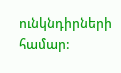ունկնդիրների համար: